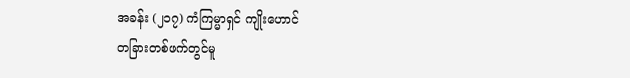အခန်း (၂၁၇) ကံကြမ္မာရှင် ကျိုးဟောင်
တခြားတစ်ဖက်တွင်မူ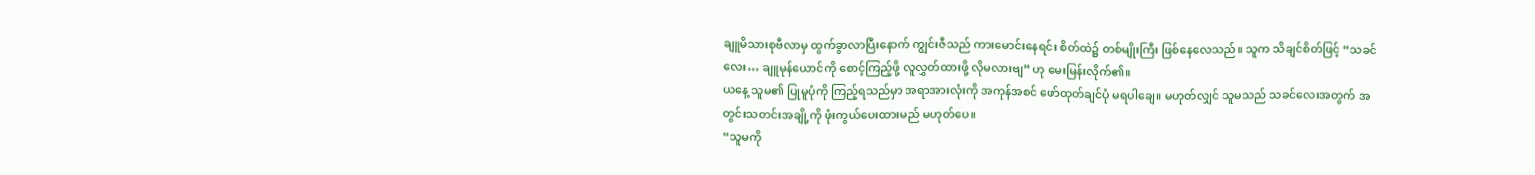ချူမိသားစုဗီလာမှ ထွက်ခွာလာပြီးနောက် ကျွင်းဇီသည် ကားမောင်းနေရင်း စိတ်ထဲ၌ တစ်မျိုးကြီး ဖြစ်နေလေသည်။ သူက သိချင်စိတ်ဖြင့် “သခင်လေး… ချူမုန်ယောင်ကို စောင့်ကြည့်ဖို့ လူလွှတ်ထားဖို့ လိုမလားဗျ” ဟု မေးမြန်းလိုက်၏။
ယနေ့ သူမ၏ ပြုမူပုံကို ကြည့်ရသည်မှာ အရာအားလုံးကို အကုန်အစင် ဖော်ထုတ်ချင်ပုံ မရပါချေ။ မဟုတ်လျှင် သူမသည် သခင်လေးအတွက် အတွင်းသတင်းအချို့ကို ဖုံးကွယ်ပေးထားမည် မဟုတ်ပေ။
“သူမကို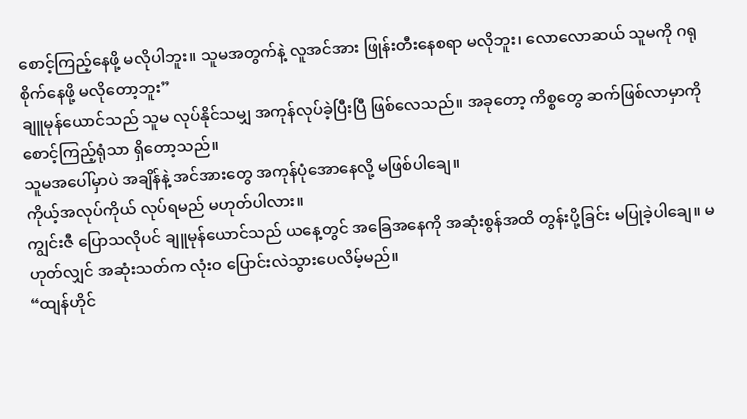စောင့်ကြည့်နေဖို့ မလိုပါဘူး။ သူမအတွက်နဲ့ လူအင်အား ဖြုန်းတီးနေစရာ မလိုဘူး၊ လောလောဆယ် သူမကို ဂရုစိုက်နေဖို့ မလိုတော့ဘူး”
ချူမုန်ယောင်သည် သူမ လုပ်နိုင်သမျှ အကုန်လုပ်ခဲ့ပြီးပြီ ဖြစ်လေသည်။ အခုတော့ ကိစ္စတွေ ဆက်ဖြစ်လာမှာကို စောင့်ကြည့်ရုံသာ ရှိတော့သည်။
သူမအပေါ်မှာပဲ အချိန်နဲ့ အင်အားတွေ အကုန်ပုံအောနေလို့ မဖြစ်ပါချေ။
ကိုယ့်အလုပ်ကိုယ် လုပ်ရမည် မဟုတ်ပါလား။
ကျွင်းဇီ ပြောသလိုပင် ချူမုန်ယောင်သည် ယနေ့တွင် အခြေအနေကို အဆုံးစွန်အထိ တွန်းပို့ခြင်း မပြုခဲ့ပါချေ။ မဟုတ်လျှင် အဆုံးသတ်က လုံးဝ ပြောင်းလဲသွားပေလိမ့်မည်။
“ထျန်ဟိုင်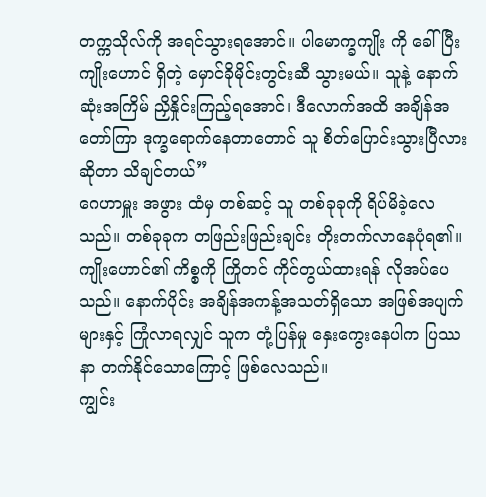တက္ကသိုလ်ကို အရင်သွားရအောင်။ ပါမောက္ခကျိုး ကို ခေါ်ပြီး ကျိုးဟောင် ရှိတဲ့ မှောင်ခိုမိုင်းတွင်းဆီ သွားမယ်။ သူနဲ့ နောက်ဆုံးအကြိမ် ညှိနှိုင်းကြည့်ရအောင်၊ ဒီလောက်အထိ အချိန်အတော်ကြာ ဒုက္ခရောက်နေတာတောင် သူ စိတ်ပြောင်းသွားပြီလား ဆိုတာ သိချင်တယ်”
ဂေဟာမှူး အဖွား ထံမှ တစ်ဆင့် သူ တစ်ခုခုကို ရိပ်မိခဲ့လေသည်။ တစ်ခုခုက တဖြည်းဖြည်းချင်း တိုးတက်လာနေပုံရ၏။
ကျိုးဟောင်၏ ကိစ္စကို ကြိုတင် ကိုင်တွယ်ထားရန် လိုအပ်ပေသည်။ နောက်ပိုင်း အချိန်အကန့်အသတ်ရှိသော အဖြစ်အပျက်များနှင့် ကြုံလာရလျှင် သူက တုံ့ပြန်မှု နှေးကွေးနေပါက ပြဿနာ တက်နိုင်သောကြောင့် ဖြစ်လေသည်။
ကျွင်း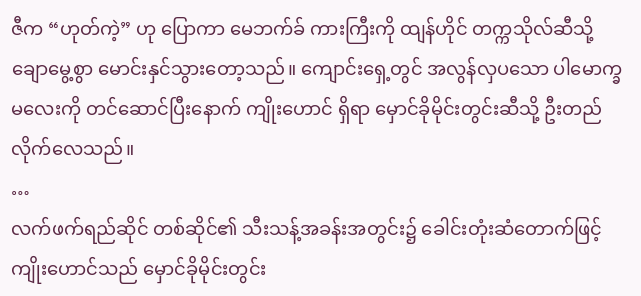ဇီက “ဟုတ်ကဲ့” ဟု ပြောကာ မေဘက်ခ် ကားကြီးကို ထျန်ဟိုင် တက္ကသိုလ်ဆီသို့ ချောမွေ့စွာ မောင်းနှင်သွားတော့သည်။ ကျောင်းရှေ့တွင် အလွန်လှပသော ပါမောက္ခမလေးကို တင်ဆောင်ပြီးနောက် ကျိုးဟောင် ရှိရာ မှောင်ခိုမိုင်းတွင်းဆီသို့ ဦးတည်လိုက်လေသည်။
…
လက်ဖက်ရည်ဆိုင် တစ်ဆိုင်၏ သီးသန့်အခန်းအတွင်း၌ ခေါင်းတုံးဆံတောက်ဖြင့် ကျိုးဟောင်သည် မှောင်ခိုမိုင်းတွင်း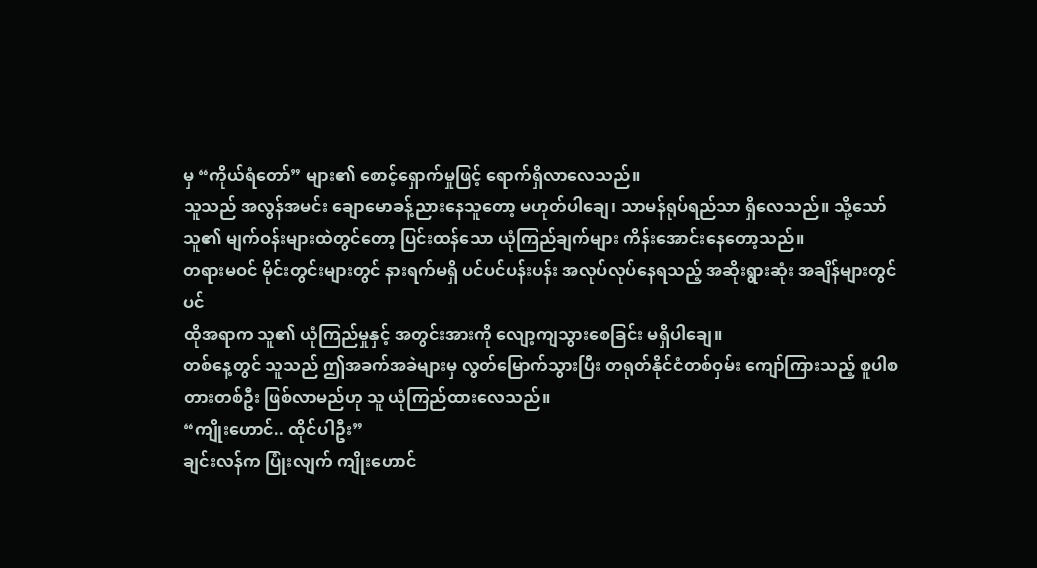မှ “ကိုယ်ရံတော်” များ၏ စောင့်ရှောက်မှုဖြင့် ရောက်ရှိလာလေသည်။
သူသည် အလွန်အမင်း ချောမောခန့်ညားနေသူတော့ မဟုတ်ပါချေ၊ သာမန်ရုပ်ရည်သာ ရှိလေသည်။ သို့သော် သူ၏ မျက်ဝန်းများထဲတွင်တော့ ပြင်းထန်သော ယုံကြည်ချက်များ ကိန်းအောင်းနေတော့သည်။
တရားမဝင် မိုင်းတွင်းများတွင် နားရက်မရှိ ပင်ပင်ပန်းပန်း အလုပ်လုပ်နေရသည့် အဆိုးရွားဆုံး အချိန်များတွင်ပင်
ထိုအရာက သူ၏ ယုံကြည်မှုနှင့် အတွင်းအားကို လျော့ကျသွားစေခြင်း မရှိပါချေ။
တစ်နေ့တွင် သူသည် ဤအခက်အခဲများမှ လွတ်မြောက်သွားပြီး တရုတ်နိုင်ငံတစ်ဝှမ်း ကျော်ကြားသည့် စူပါစတားတစ်ဦး ဖြစ်လာမည်ဟု သူ ယုံကြည်ထားလေသည်။
“ကျိုးဟောင်.. ထိုင်ပါဦး”
ချင်းလန်က ပြုံးလျက် ကျိုးဟောင်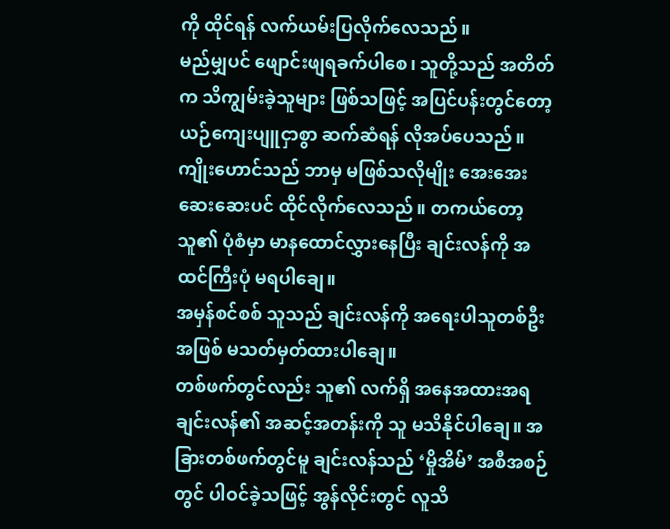ကို ထိုင်ရန် လက်ယမ်းပြလိုက်လေသည်။
မည်မျှပင် ဖျောင်းဖျရခက်ပါစေ၊ သူတို့သည် အတိတ်က သိကျွမ်းခဲ့သူများ ဖြစ်သဖြင့် အပြင်ပန်းတွင်တော့ ယဉ်ကျေးပျူငှာစွာ ဆက်ဆံရန် လိုအပ်ပေသည်။
ကျိုးဟောင်သည် ဘာမှ မဖြစ်သလိုမျိုး အေးအေးဆေးဆေးပင် ထိုင်လိုက်လေသည်။ တကယ်တော့ သူ၏ ပုံစံမှာ မာနထောင်လွှားနေပြီး ချင်းလန်ကို အထင်ကြီးပုံ မရပါချေ။
အမှန်စင်စစ် သူသည် ချင်းလန်ကို အရေးပါသူတစ်ဦးအဖြစ် မသတ်မှတ်ထားပါချေ။
တစ်ဖက်တွင်လည်း သူ၏ လက်ရှိ အနေအထားအရ ချင်းလန်၏ အဆင့်အတန်းကို သူ မသိနိုင်ပါချေ။ အခြားတစ်ဖက်တွင်မူ ချင်းလန်သည် ‘မှိုအိမ်’ အစီအစဉ်တွင် ပါဝင်ခဲ့သဖြင့် အွန်လိုင်းတွင် လူသိ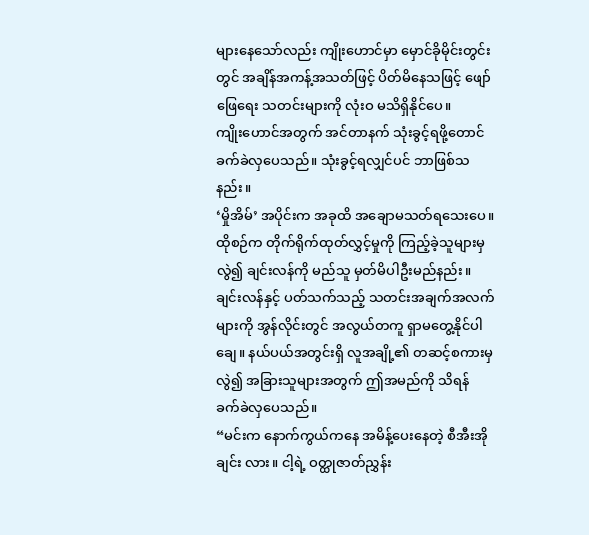များနေသော်လည်း ကျိုးဟောင်မှာ မှောင်ခိုမိုင်းတွင်းတွင် အချိန်အကန့်အသတ်ဖြင့် ပိတ်မိနေသဖြင့် ဖျော်ဖြေရေး သတင်းများကို လုံးဝ မသိရှိနိုင်ပေ။
ကျိုးဟောင်အတွက် အင်တာနက် သုံးခွင့်ရဖို့တောင် ခက်ခဲလှပေသည်။ သုံးခွင့်ရလျှင်ပင် ဘာဖြစ်သနည်း။
‘မှိုအိမ်’ အပိုင်းက အခုထိ အချောမသတ်ရသေးပေ။
ထိုစဉ်က တိုက်ရိုက်ထုတ်လွှင့်မှုကို ကြည့်ခဲ့သူများမှလွဲ၍ ချင်းလန်ကို မည်သူ မှတ်မိပါဦးမည်နည်း။
ချင်းလန်နှင့် ပတ်သက်သည့် သတင်းအချက်အလက်များကို အွန်လိုင်းတွင် အလွယ်တကူ ရှာမတွေ့နိုင်ပါချေ။ နယ်ပယ်အတွင်းရှိ လူအချို့၏ တဆင့်စကားမှလွဲ၍ အခြားသူများအတွက် ဤအမည်ကို သိရန် ခက်ခဲလှပေသည်။
“မင်းက နောက်ကွယ်ကနေ အမိန့်ပေးနေတဲ့ စီအီးအို ချင်း လား။ ငါ့ရဲ့ ဝတ္ထုဇာတ်ညွှန်း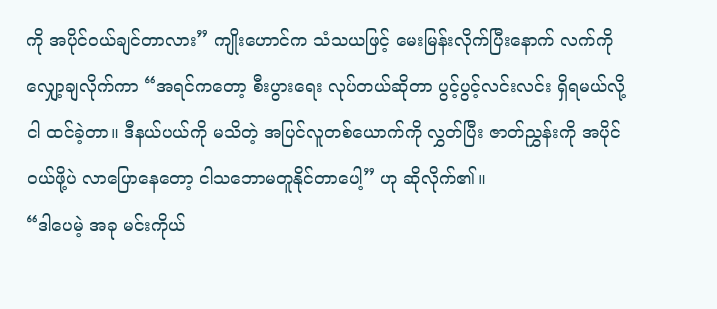ကို အပိုင်ဝယ်ချင်တာလား” ကျိုးဟောင်က သံသယဖြင့် မေးမြန်းလိုက်ပြီးနောက် လက်ကို လျှော့ချလိုက်ကာ “အရင်ကတော့ စီးပွားရေး လုပ်တယ်ဆိုတာ ပွင့်ပွင့်လင်းလင်း ရှိရမယ်လို့ ငါ ထင်ခဲ့တာ။ ဒီနယ်ပယ်ကို မသိတဲ့ အပြင်လူတစ်ယောက်ကို လွှတ်ပြီး ဇာတ်ညွှန်းကို အပိုင်ဝယ်ဖို့ပဲ လာပြောနေတော့ ငါသဘောမတူနိုင်တာပေါ့” ဟု ဆိုလိုက်၏။
“ဒါပေမဲ့ အခု မင်းကိုယ်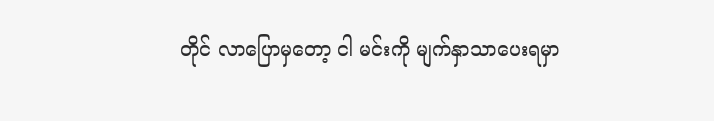တိုင် လာပြောမှတော့ ငါ မင်းကို မျက်နှာသာပေးရမှာ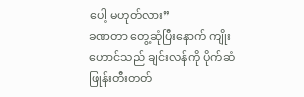ပေါ့ မဟုတ်လား”
ခဏတာ တွေ့ဆုံပြီးနောက် ကျိုးဟောင်သည် ချင်းလန်ကို ပိုက်ဆံဖြုန်းတီးတတ်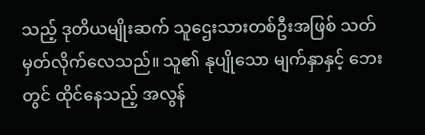သည့် ဒုတိယမျိုးဆက် သူဌေးသားတစ်ဦးအဖြစ် သတ်မှတ်လိုက်လေသည်။ သူ၏ နုပျိုသော မျက်နှာနှင့် ဘေးတွင် ထိုင်နေသည့် အလွန်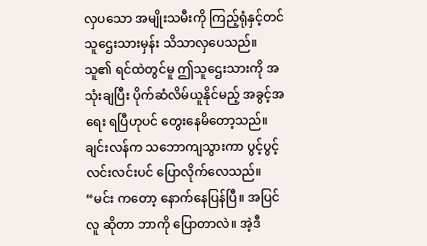လှပသော အမျိုးသမီးကို ကြည့်ရုံနှင့်တင် သူဌေးသားမှန်း သိသာလှပေသည်။
သူ၏ ရင်ထဲတွင်မူ ဤသူဌေးသားကို အသုံးချပြီး ပိုက်ဆံလိမ်ယူနိုင်မည့် အခွင့်အရေး ရပြီဟုပင် တွေးနေမိတော့သည်။
ချင်းလန်က သဘောကျသွားကာ ပွင့်ပွင့်လင်းလင်းပင် ပြောလိုက်လေသည်။ “မင်း ကတော့ နောက်နေပြန်ပြီ။ အပြင်လူ ဆိုတာ ဘာကို ပြောတာလဲ။ အဲ့ဒီ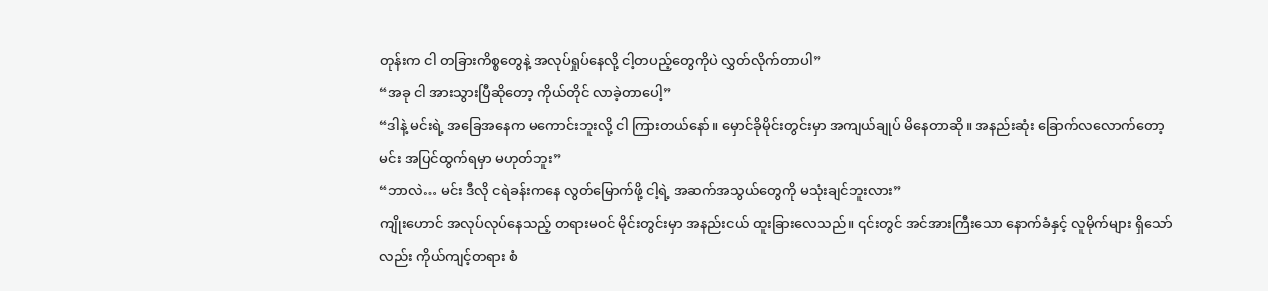တုန်းက ငါ တခြားကိစ္စတွေနဲ့ အလုပ်ရှုပ်နေလို့ ငါ့တပည့်တွေကိုပဲ လွှတ်လိုက်တာပါ”
“အခု ငါ အားသွားပြီဆိုတော့ ကိုယ်တိုင် လာခဲ့တာပေါ့”
“ဒါနဲ့ မင်းရဲ့ အခြေအနေက မကောင်းဘူးလို့ ငါ ကြားတယ်နော်။ မှောင်ခိုမိုင်းတွင်းမှာ အကျယ်ချုပ် မိနေတာဆို။ အနည်းဆုံး ခြောက်လလောက်တော့ မင်း အပြင်ထွက်ရမှာ မဟုတ်ဘူး”
“ဘာလဲ… မင်း ဒီလို ငရဲခန်းကနေ လွတ်မြောက်ဖို့ ငါ့ရဲ့ အဆက်အသွယ်တွေကို မသုံးချင်ဘူးလား”
ကျိုးဟောင် အလုပ်လုပ်နေသည့် တရားမဝင် မိုင်းတွင်းမှာ အနည်းငယ် ထူးခြားလေသည်။ ၎င်းတွင် အင်အားကြီးသော နောက်ခံနှင့် လူမိုက်များ ရှိသော်လည်း ကိုယ်ကျင့်တရား စံ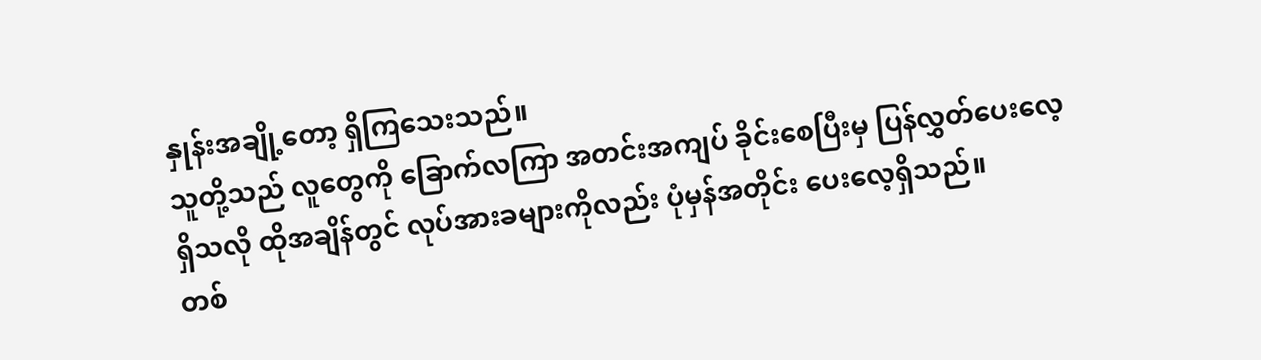နှုန်းအချို့တော့ ရှိကြသေးသည်။
သူတို့သည် လူတွေကို ခြောက်လကြာ အတင်းအကျပ် ခိုင်းစေပြီးမှ ပြန်လွှတ်ပေးလေ့ ရှိသလို ထိုအချိန်တွင် လုပ်အားခများကိုလည်း ပုံမှန်အတိုင်း ပေးလေ့ရှိသည်။
တစ်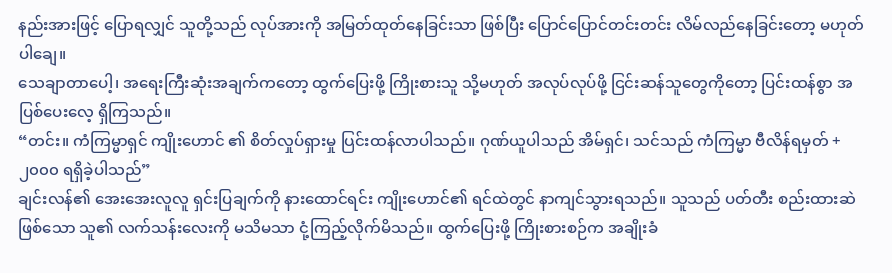နည်းအားဖြင့် ပြောရလျှင် သူတို့သည် လုပ်အားကို အမြတ်ထုတ်နေခြင်းသာ ဖြစ်ပြီး ပြောင်ပြောင်တင်းတင်း လိမ်လည်နေခြင်းတော့ မဟုတ်ပါချေ။
သေချာတာပေါ့၊ အရေးကြီးဆုံးအချက်ကတော့ ထွက်ပြေးဖို့ ကြိုးစားသူ သို့မဟုတ် အလုပ်လုပ်ဖို့ ငြင်းဆန်သူတွေကိုတော့ ပြင်းထန်စွာ အပြစ်ပေးလေ့ ရှိကြသည်။
“တင်း။ ကံကြမ္မာရှင် ကျိုးဟောင် ၏ စိတ်လှုပ်ရှားမှု ပြင်းထန်လာပါသည်။ ဂုဏ်ယူပါသည် အိမ်ရှင်၊ သင်သည် ကံကြမ္မာ ဗီလိန်ရမှတ် +၂၀၀၀ ရရှိခဲ့ပါသည်”
ချင်းလန်၏ အေးအေးလူလူ ရှင်းပြချက်ကို နားထောင်ရင်း ကျိုးဟောင်၏ ရင်ထဲတွင် နာကျင်သွားရသည်။ သူသည် ပတ်တီး စည်းထားဆဲ ဖြစ်သော သူ၏ လက်သန်းလေးကို မသိမသာ ငုံ့ကြည့်လိုက်မိသည်။ ထွက်ပြေးဖို့ ကြိုးစားစဉ်က အချိုးခံ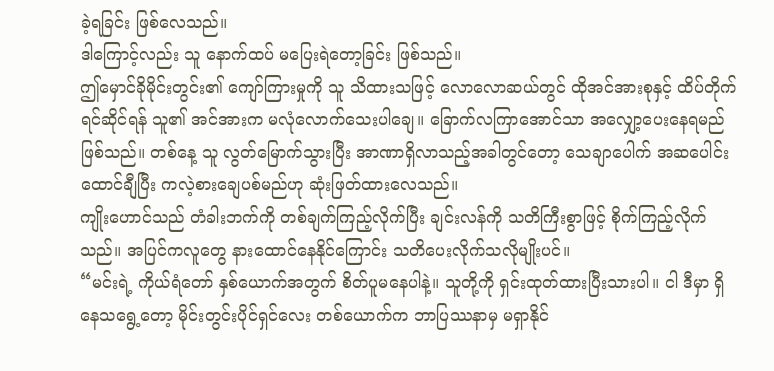ခဲ့ရခြင်း ဖြစ်လေသည်။
ဒါကြောင့်လည်း သူ နောက်ထပ် မပြေးရဲတော့ခြင်း ဖြစ်သည်။
ဤမှောင်ခိုမိုင်းတွင်း၏ ကျော်ကြားမှုကို သူ သိထားသဖြင့် လောလောဆယ်တွင် ထိုအင်အားစုနှင့် ထိပ်တိုက်ရင်ဆိုင်ရန် သူ၏ အင်အားက မလုံလောက်သေးပါချေ။ ခြောက်လကြာအောင်သာ အလျှော့ပေးနေရမည် ဖြစ်သည်။ တစ်နေ့ သူ လွတ်မြောက်သွားပြီး အာဏာရှိလာသည့်အခါတွင်တော့ သေချာပေါက် အဆပေါင်း ထောင်ချီပြီး ကလဲ့စားချေပစ်မည်ဟု ဆုံးဖြတ်ထားလေသည်။
ကျိုးဟောင်သည် တံခါးဘက်ကို တစ်ချက်ကြည့်လိုက်ပြီး ချင်းလန်ကို သတိကြီးစွာဖြင့် စိုက်ကြည့်လိုက်သည်။ အပြင်ကလူတွေ နားထောင်နေနိုင်ကြောင်း သတိပေးလိုက်သလိုမျိုးပင်။
“မင်းရဲ့ ကိုယ်ရံတော် နှစ်ယောက်အတွက် စိတ်ပူမနေပါနဲ့။ သူတို့ကို ရှင်းထုတ်ထားပြီးသားပါ။ ငါ ဒီမှာ ရှိနေသရွေ့တော့ မိုင်းတွင်းပိုင်ရှင်လေး တစ်ယောက်က ဘာပြဿနာမှ မရှာနိုင်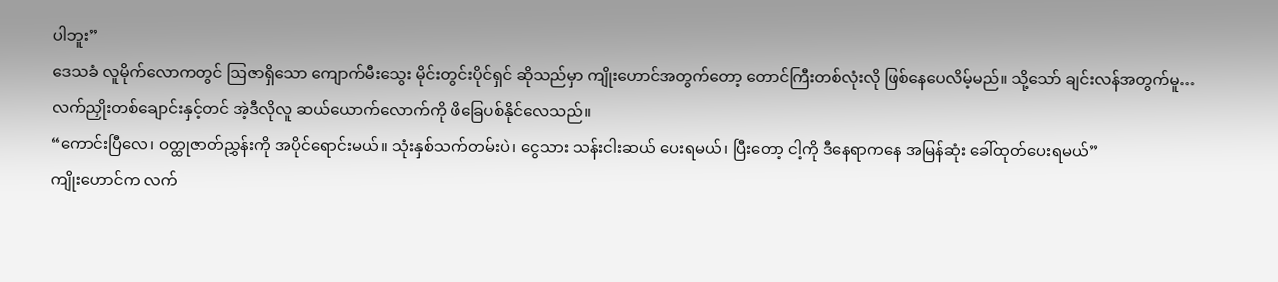ပါဘူး”
ဒေသခံ လူမိုက်လောကတွင် ဩဇာရှိသော ကျောက်မီးသွေး မိုင်းတွင်းပိုင်ရှင် ဆိုသည်မှာ ကျိုးဟောင်အတွက်တော့ တောင်ကြီးတစ်လုံးလို ဖြစ်နေပေလိမ့်မည်။ သို့သော် ချင်းလန်အတွက်မူ…
လက်ညှိုးတစ်ချောင်းနှင့်တင် အဲ့ဒီလိုလူ ဆယ်ယောက်လောက်ကို ဖိခြေပစ်နိုင်လေသည်။
“ကောင်းပြီလေ၊ ဝတ္ထုဇာတ်ညွှန်းကို အပိုင်ရောင်းမယ်။ သုံးနှစ်သက်တမ်းပဲ၊ ငွေသား သန်းငါးဆယ် ပေးရမယ်၊ ပြီးတော့ ငါ့ကို ဒီနေရာကနေ အမြန်ဆုံး ခေါ်ထုတ်ပေးရမယ်”
ကျိုးဟောင်က လက်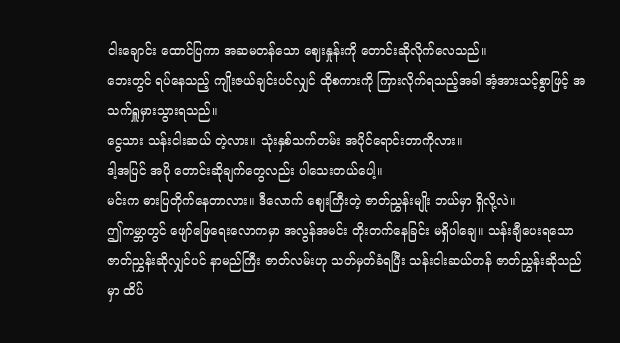ငါးချောင်း ထောင်ပြကာ အဆမတန်သော ဈေးနှုန်းကို တောင်းဆိုလိုက်လေသည်။
ဘေးတွင် ရပ်နေသည့် ကျိုးဇယ်ချင်းပင်လျှင် ထိုစကားကို ကြားလိုက်ရသည့်အခါ အံ့အားသင့်စွာဖြင့် အသက်ရှူမှားသွားရသည်။
ငွေသား သန်းငါးဆယ် တဲ့လား။ သုံးနှစ်သက်တမ်း အပိုင်ရောင်းတာကိုလား။
ဒါ့အပြင် အပို တောင်းဆိုချက်တွေလည်း ပါသေးတယ်ပေါ့။
မင်းက ဓားပြတိုက်နေတာလား။ ဒီလောက် ဈေးကြီးတဲ့ ဇာတ်ညွှန်းမျိုး ဘယ်မှာ ရှိလို့လဲ။
ဤကမ္ဘာတွင် ဖျော်ဖြေရေးလောကမှာ အလွန်အမင်း တိုးတက်နေခြင်း မရှိပါချေ။ သန်းချီပေးရသော ဇာတ်ညွှန်းဆိုလျှင်ပင် နာမည်ကြီး ဇာတ်လမ်းဟု သတ်မှတ်ခံရပြီး သန်းငါးဆယ်တန် ဇာတ်ညွှန်းဆိုသည်မှာ ထိပ်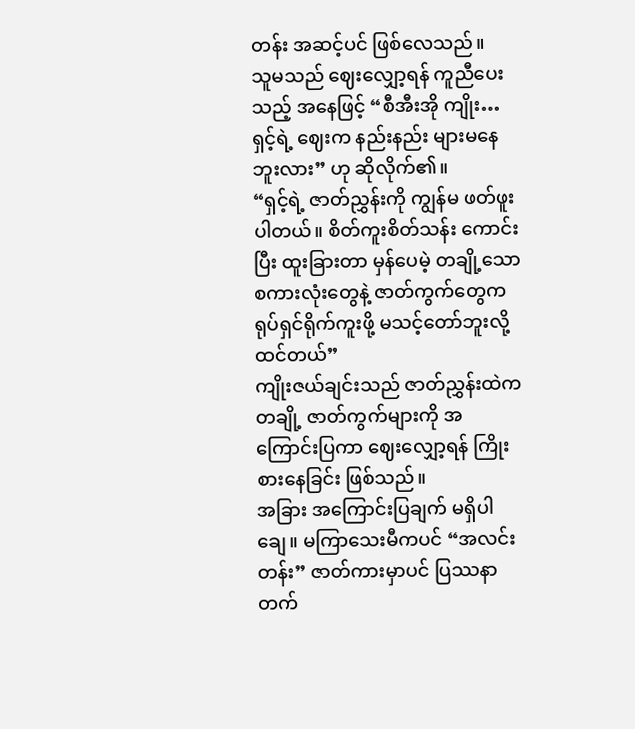တန်း အဆင့်ပင် ဖြစ်လေသည်။
သူမသည် ဈေးလျှော့ရန် ကူညီပေးသည့် အနေဖြင့် “စီအီးအို ကျိုး… ရှင့်ရဲ့ ဈေးက နည်းနည်း များမနေဘူးလား” ဟု ဆိုလိုက်၏။
“ရှင့်ရဲ့ ဇာတ်ညွှန်းကို ကျွန်မ ဖတ်ဖူးပါတယ်။ စိတ်ကူးစိတ်သန်း ကောင်းပြီး ထူးခြားတာ မှန်ပေမဲ့ တချို့သော စကားလုံးတွေနဲ့ ဇာတ်ကွက်တွေက ရုပ်ရှင်ရိုက်ကူးဖို့ မသင့်တော်ဘူးလို့ ထင်တယ်”
ကျိုးဇယ်ချင်းသည် ဇာတ်ညွှန်းထဲက တချို့ ဇာတ်ကွက်များကို အကြောင်းပြကာ ဈေးလျှော့ရန် ကြိုးစားနေခြင်း ဖြစ်သည်။
အခြား အကြောင်းပြချက် မရှိပါချေ။ မကြာသေးမီကပင် “အလင်းတန်း” ဇာတ်ကားမှာပင် ပြဿနာတက်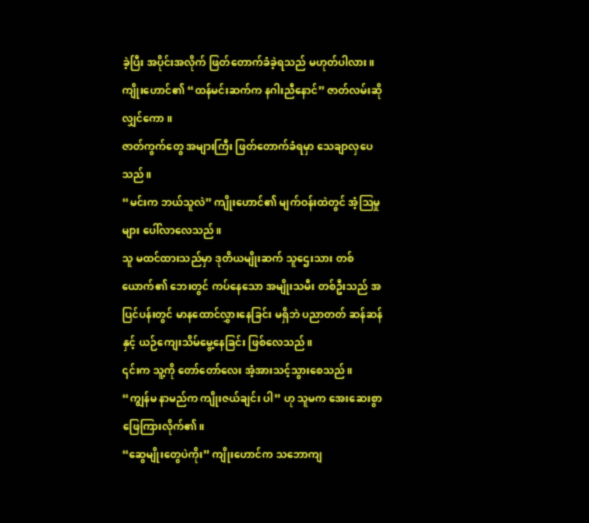ခဲ့ပြီး အပိုင်းအလိုက် ဖြတ်တောက်ခံခဲ့ရသည် မဟုတ်ပါလား။ ကျိုးဟောင်၏ “ထန်မင်းဆက်က နဂါးညီနောင်” ဇာတ်လမ်းဆိုလျှင်ကော။
ဇာတ်ကွက်တွေ အများကြီး ဖြတ်တောက်ခံရမှာ သေချာလှပေသည်။
“မင်းက ဘယ်သူလဲ” ကျိုးဟောင်၏ မျက်ဝန်းထဲတွင် အံ့ဩမှုများ ပေါ်လာလေသည်။
သူ မထင်ထားသည်မှာ ဒုတိယမျိုးဆက် သူဌေးသား တစ်ယောက်၏ ဘေးတွင် ကပ်နေသော အမျိုးသမီး တစ်ဦးသည် အပြင်ပန်းတွင် မာနထောင်လွှားနေခြင်း မရှိဘဲ ပညာတတ် ဆန်ဆန်နှင့် ယဉ်ကျေးသိမ်မွေ့နေခြင်း ဖြစ်လေသည်။
၎င်းက သူ့ကို တော်တော်လေး အံ့အားသင့်သွားစေသည်။
“ကျွန်မ နာမည်က ကျိုးဇယ်ချင်း ပါ” ဟု သူမက အေးဆေးစွာ ဖြေကြားလိုက်၏။
“ဆွေမျိုးတွေပဲကိုး” ကျိုးဟောင်က သဘောကျ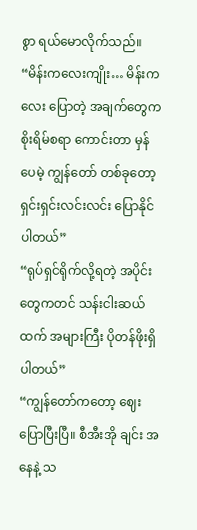စွာ ရယ်မောလိုက်သည်။ “မိန်းကလေးကျိုး… မိန်းကလေး ပြောတဲ့ အချက်တွေက စိုးရိမ်စရာ ကောင်းတာ မှန်ပေမဲ့ ကျွန်တော် တစ်ခုတော့ ရှင်းရှင်းလင်းလင်း ပြောနိုင်ပါတယ်”
“ရုပ်ရှင်ရိုက်လို့ရတဲ့ အပိုင်းတွေကတင် သန်းငါးဆယ်ထက် အများကြီး ပိုတန်ဖိုးရှိပါတယ်”
“ကျွန်တော်ကတော့ ဈေးပြောပြီးပြီ။ စီအီးအို ချင်း အနေနဲ့ သ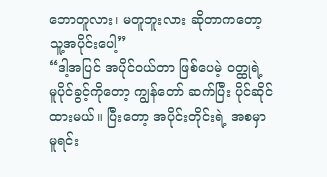ဘောတူလား၊ မတူဘူးလား ဆိုတာကတော့ သူ့အပိုင်းပေါ့”
“ဒါ့အပြင် အပိုင်ဝယ်တာ ဖြစ်ပေမဲ့ ဝတ္ထုရဲ့ မူပိုင်ခွင့်ကိုတော့ ကျွန်တော် ဆက်ပြီး ပိုင်ဆိုင်ထားမယ်။ ပြီးတော့ အပိုင်းတိုင်းရဲ့ အစမှာ မူရင်း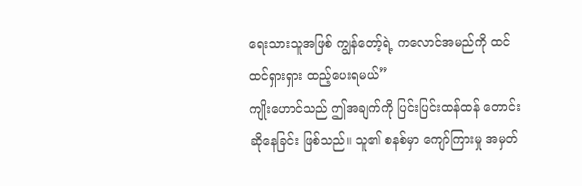ရေးသားသူအဖြစ် ကျွန်တော့်ရဲ့ ကလောင်အမည်ကို ထင်ထင်ရှားရှား ထည့်ပေးရမယ်”
ကျိုးဟောင်သည် ဤအချက်ကို ပြင်းပြင်းထန်ထန် တောင်းဆိုနေခြင်း ဖြစ်သည်။ သူ၏ စနစ်မှာ ကျော်ကြားမှု အမှတ်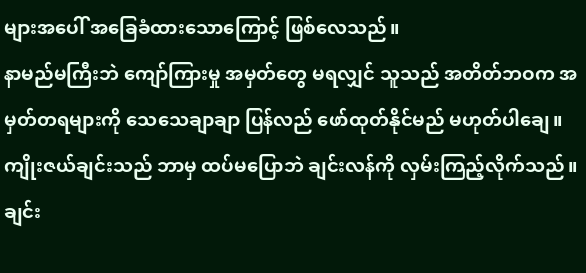များအပေါ် အခြေခံထားသောကြောင့် ဖြစ်လေသည်။
နာမည်မကြီးဘဲ ကျော်ကြားမှု အမှတ်တွေ မရလျှင် သူသည် အတိတ်ဘဝက အမှတ်တရများကို သေသေချာချာ ပြန်လည် ဖော်ထုတ်နိုင်မည် မဟုတ်ပါချေ။
ကျိုးဇယ်ချင်းသည် ဘာမှ ထပ်မပြောဘဲ ချင်းလန်ကို လှမ်းကြည့်လိုက်သည်။ ချင်း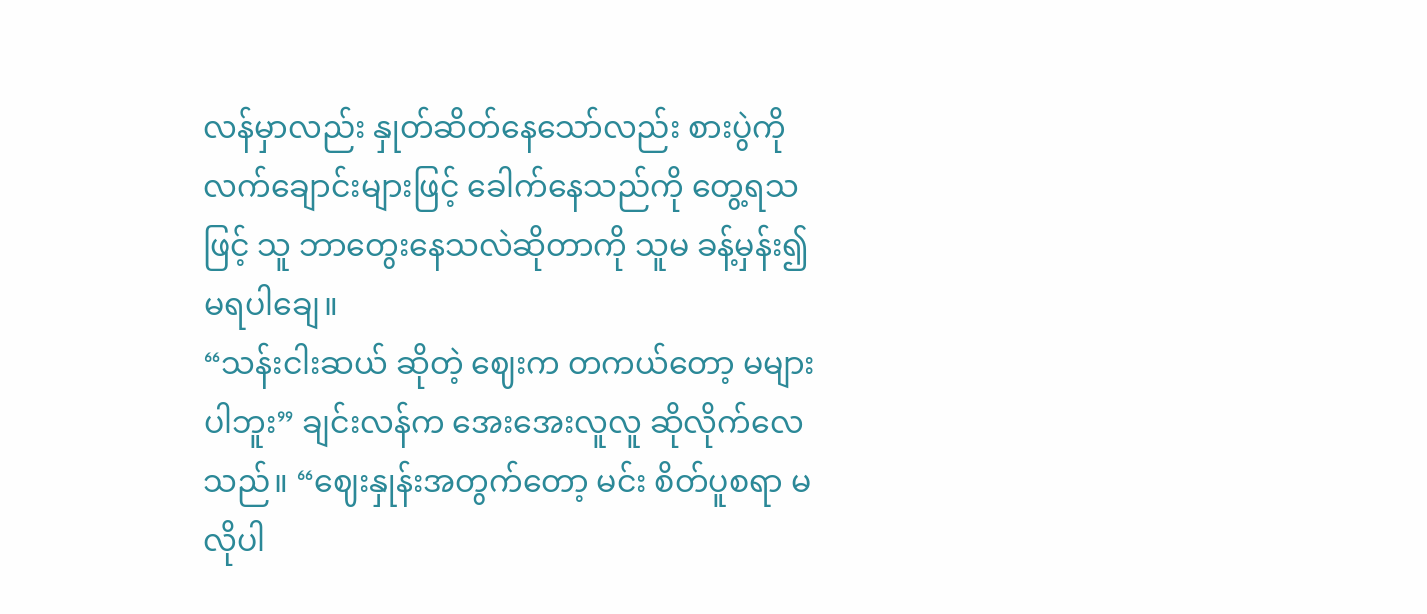လန်မှာလည်း နှုတ်ဆိတ်နေသော်လည်း စားပွဲကို လက်ချောင်းများဖြင့် ခေါက်နေသည်ကို တွေ့ရသဖြင့် သူ ဘာတွေးနေသလဲဆိုတာကို သူမ ခန့်မှန်း၍ မရပါချေ။
“သန်းငါးဆယ် ဆိုတဲ့ ဈေးက တကယ်တော့ မများပါဘူး” ချင်းလန်က အေးအေးလူလူ ဆိုလိုက်လေသည်။ “ဈေးနှုန်းအတွက်တော့ မင်း စိတ်ပူစရာ မလိုပါ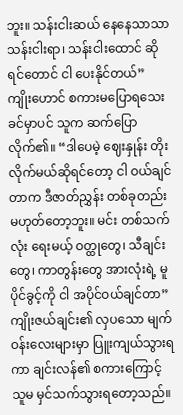ဘူး။ သန်းငါးဆယ် နေနေသာသာ သန်းငါးရာ၊ သန်းငါးထောင် ဆိုရင်တောင် ငါ ပေးနိုင်တယ်”
ကျိုးဟောင် စကားမပြောရသေးခင်မှာပင် သူက ဆက်ပြောလိုက်၏။ “ဒါပေမဲ့ ဈေးနှုန်း တိုးလိုက်မယ်ဆိုရင်တော့ ငါ ဝယ်ချင်တာက ဒီဇာတ်ညွှန်း တစ်ခုတည်း မဟုတ်တော့ဘူး။ မင်း တစ်သက်လုံး ရေးမယ့် ဝတ္ထုတွေ၊ သီချင်းတွေ၊ ကာတွန်းတွေ အားလုံးရဲ့ မူပိုင်ခွင့်ကို ငါ အပိုင်ဝယ်ချင်တာ”
ကျိုးဇယ်ချင်း၏ လှပသော မျက်ဝန်းလေးများမှာ ပြူးကျယ်သွားရကာ ချင်းလန်၏ စကားကြောင့် သူမ မှင်သက်သွားရတော့သည်။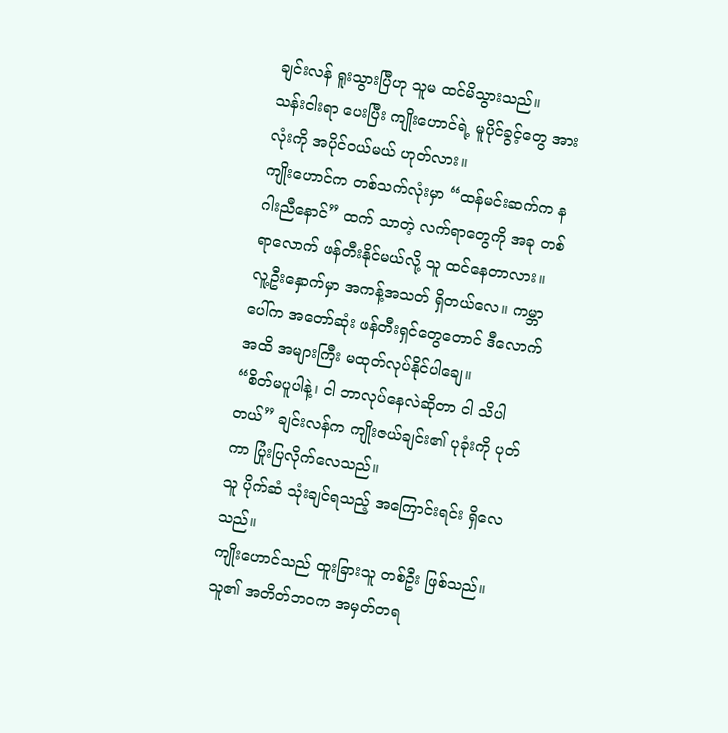ချင်းလန် ရူးသွားပြီဟု သူမ ထင်မိသွားသည်။
သန်းငါးရာ ပေးပြီး ကျိုးဟောင်ရဲ့ မူပိုင်ခွင့်တွေ အားလုံးကို အပိုင်ဝယ်မယ် ဟုတ်လား။
ကျိုးဟောင်က တစ်သက်လုံးမှာ “ထန်မင်းဆက်က နဂါးညီနောင်” ထက် သာတဲ့ လက်ရာတွေကို အခု တစ်ရာလောက် ဖန်တီးနိုင်မယ်လို့ သူ ထင်နေတာလား။
လူ့ဦးနှောက်မှာ အကန့်အသတ် ရှိတယ်လေ။ ကမ္ဘာပေါ်က အတော်ဆုံး ဖန်တီးရှင်တွေတောင် ဒီလောက်အထိ အများကြီး မထုတ်လုပ်နိုင်ပါချေ။
“စိတ်မပူပါနဲ့၊ ငါ ဘာလုပ်နေလဲဆိုတာ ငါ သိပါတယ်” ချင်းလန်က ကျိုးဇယ်ချင်း၏ ပုခုံးကို ပုတ်ကာ ပြုံးပြလိုက်လေသည်။
သူ ပိုက်ဆံ သုံးချင်ရသည့် အကြောင်းရင်း ရှိလေသည်။
ကျိုးဟောင်သည် ထူးခြားသူ တစ်ဦး ဖြစ်သည်။ သူ၏ အတိတ်ဘဝက အမှတ်တရ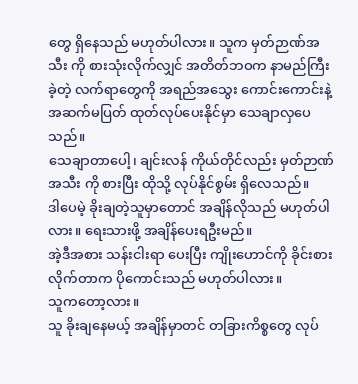တွေ ရှိနေသည် မဟုတ်ပါလား။ သူက မှတ်ဉာဏ်အသီး ကို စားသုံးလိုက်လျှင် အတိတ်ဘဝက နာမည်ကြီးခဲ့တဲ့ လက်ရာတွေကို အရည်အသွေး ကောင်းကောင်းနဲ့ အဆက်မပြတ် ထုတ်လုပ်ပေးနိုင်မှာ သေချာလှပေသည်။
သေချာတာပေါ့၊ ချင်းလန် ကိုယ်တိုင်လည်း မှတ်ဉာဏ်အသီး ကို စားပြီး ထိုသို့ လုပ်နိုင်စွမ်း ရှိလေသည်။
ဒါပေမဲ့ ခိုးချတဲ့သူမှာတောင် အချိန်လိုသည် မဟုတ်ပါလား။ ရေးသားဖို့ အချိန်ပေးရဦးမည်။
အဲ့ဒီအစား သန်းငါးရာ ပေးပြီး ကျိုးဟောင်ကို ခိုင်းစားလိုက်တာက ပိုကောင်းသည် မဟုတ်ပါလား။
သူကတော့လား။
သူ ခိုးချနေမယ့် အချိန်မှာတင် တခြားကိစ္စတွေ လုပ်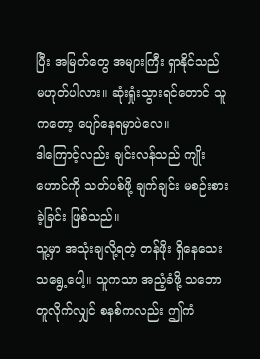ပြီး အမြတ်တွေ အများကြီး ရှာနိုင်သည် မဟုတ်ပါလား။ ဆုံးရှုံးသွားရင်တောင် သူကတော့ ပျော်နေရမှာပဲလေ။
ဒါကြောင့်လည်း ချင်းလန်သည် ကျိုးဟောင်ကို သတ်ပစ်ဖို့ ချက်ချင်း မစဉ်းစားခဲ့ခြင်း ဖြစ်သည်။
သူ့မှာ အသုံးချလို့ရတဲ့ တန်ဖိုး ရှိနေသေးသရွေ့ပေါ့။ သူကသာ အညံ့ခံဖို့ သဘောတူလိုက်လျှင် စနစ်ကလည်း ဤကံ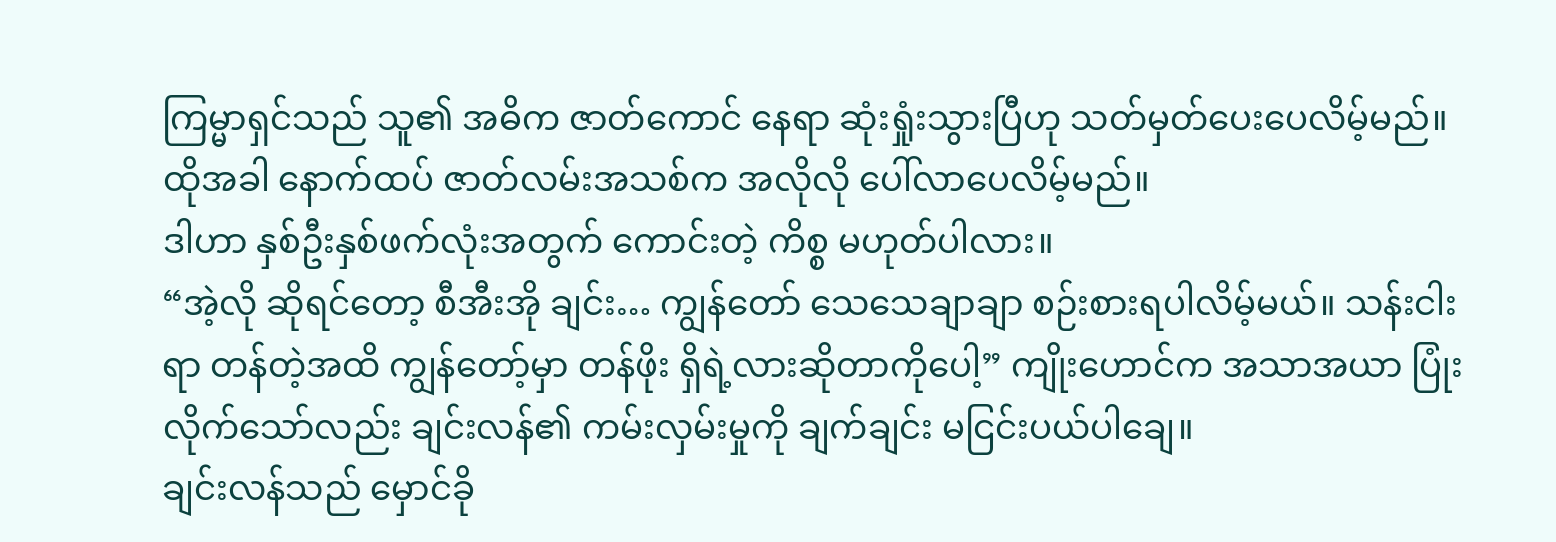ကြမ္မာရှင်သည် သူ၏ အဓိက ဇာတ်ကောင် နေရာ ဆုံးရှုံးသွားပြီဟု သတ်မှတ်ပေးပေလိမ့်မည်။ ထိုအခါ နောက်ထပ် ဇာတ်လမ်းအသစ်က အလိုလို ပေါ်လာပေလိမ့်မည်။
ဒါဟာ နှစ်ဦးနှစ်ဖက်လုံးအတွက် ကောင်းတဲ့ ကိစ္စ မဟုတ်ပါလား။
“အဲ့လို ဆိုရင်တော့ စီအီးအို ချင်း… ကျွန်တော် သေသေချာချာ စဉ်းစားရပါလိမ့်မယ်။ သန်းငါးရာ တန်တဲ့အထိ ကျွန်တော့်မှာ တန်ဖိုး ရှိရဲ့လားဆိုတာကိုပေါ့” ကျိုးဟောင်က အသာအယာ ပြုံးလိုက်သော်လည်း ချင်းလန်၏ ကမ်းလှမ်းမှုကို ချက်ချင်း မငြင်းပယ်ပါချေ။
ချင်းလန်သည် မှောင်ခို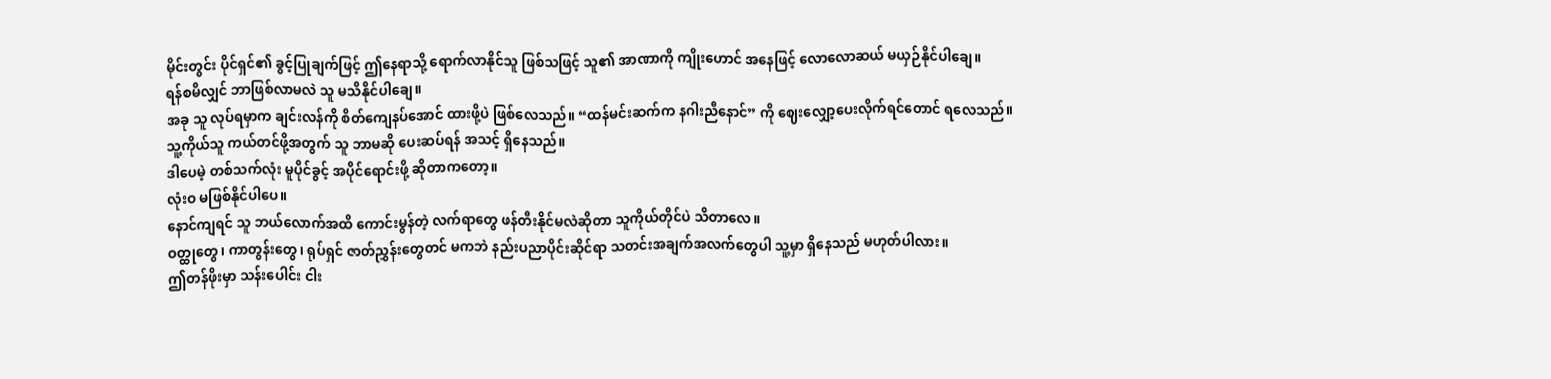မိုင်းတွင်း ပိုင်ရှင်၏ ခွင့်ပြုချက်ဖြင့် ဤနေရာသို့ ရောက်လာနိုင်သူ ဖြစ်သဖြင့် သူ၏ အာဏာကို ကျိုးဟောင် အနေဖြင့် လောလောဆယ် မယှဉ်နိုင်ပါချေ။
ရန်စမိလျှင် ဘာဖြစ်လာမလဲ သူ မသိနိုင်ပါချေ။
အခု သူ လုပ်ရမှာက ချင်းလန်ကို စိတ်ကျေနပ်အောင် ထားဖို့ပဲ ဖြစ်လေသည်။ “ထန်မင်းဆက်က နဂါးညီနောင်” ကို ဈေးလျှော့ပေးလိုက်ရင်တောင် ရလေသည်။
သူ့ကိုယ်သူ ကယ်တင်ဖို့အတွက် သူ ဘာမဆို ပေးဆပ်ရန် အသင့် ရှိနေသည်။
ဒါပေမဲ့ တစ်သက်လုံး မူပိုင်ခွင့် အပိုင်ရောင်းဖို့ ဆိုတာကတော့။
လုံးဝ မဖြစ်နိုင်ပါပေ။
နောင်ကျရင် သူ ဘယ်လောက်အထိ ကောင်းမွန်တဲ့ လက်ရာတွေ ဖန်တီးနိုင်မလဲဆိုတာ သူကိုယ်တိုင်ပဲ သိတာလေ။
ဝတ္ထုတွေ၊ ကာတွန်းတွေ၊ ရုပ်ရှင် ဇာတ်ညွှန်းတွေတင် မကဘဲ နည်းပညာပိုင်းဆိုင်ရာ သတင်းအချက်အလက်တွေပါ သူ့မှာ ရှိနေသည် မဟုတ်ပါလား။
ဤတန်ဖိုးမှာ သန်းပေါင်း ငါး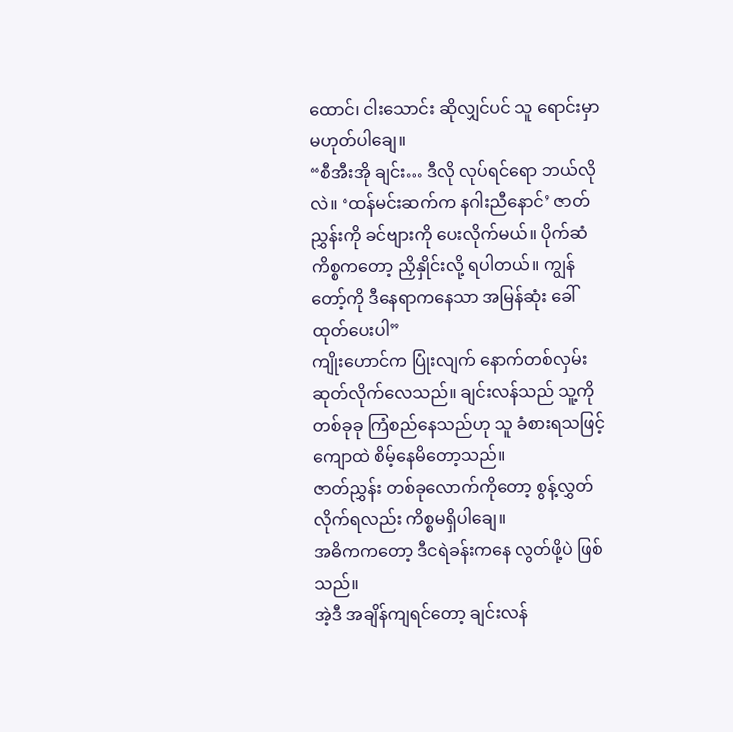ထောင်၊ ငါးသောင်း ဆိုလျှင်ပင် သူ ရောင်းမှာ မဟုတ်ပါချေ။
“စီအီးအို ချင်း… ဒီလို လုပ်ရင်ရော ဘယ်လိုလဲ။ ‘ထန်မင်းဆက်က နဂါးညီနောင်’ ဇာတ်ညွှန်းကို ခင်ဗျားကို ပေးလိုက်မယ်။ ပိုက်ဆံ ကိစ္စကတော့ ညှိနှိုင်းလို့ ရပါတယ်။ ကျွန်တော့်ကို ဒီနေရာကနေသာ အမြန်ဆုံး ခေါ်ထုတ်ပေးပါ”
ကျိုးဟောင်က ပြုံးလျက် နောက်တစ်လှမ်း ဆုတ်လိုက်လေသည်။ ချင်းလန်သည် သူ့ကို တစ်ခုခု ကြံစည်နေသည်ဟု သူ ခံစားရသဖြင့် ကျောထဲ စိမ့်နေမိတော့သည်။
ဇာတ်ညွှန်း တစ်ခုလောက်ကိုတော့ စွန့်လွှတ်လိုက်ရလည်း ကိစ္စမရှိပါချေ။
အဓိကကတော့ ဒီငရဲခန်းကနေ လွတ်ဖို့ပဲ ဖြစ်သည်။
အဲ့ဒီ အချိန်ကျရင်တော့ ချင်းလန်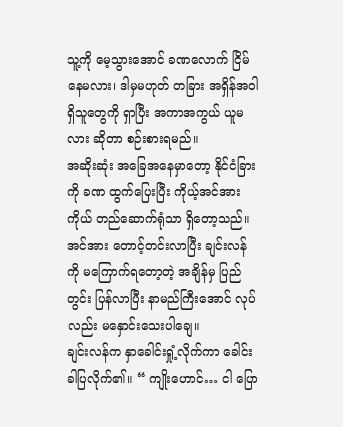သူ့ကို မေ့သွားအောင် ခဏလောက် ငြိမ်နေမလား၊ ဒါမှမဟုတ် တခြား အရှိန်အဝါ ရှိသူတွေကို ရှာပြီး အကာအကွယ် ယူမလား ဆိုတာ စဉ်းစားရမည်။
အဆိုးဆုံး အခြေအနေမှာတော့ နိုင်ငံခြားကို ခဏ ထွက်ပြေးပြီး ကိုယ့်အင်အားကိုယ် တည်ဆောက်ရုံသာ ရှိတော့သည်။ အင်အား တောင့်တင်းလာပြီး ချင်းလန်ကို မကြောက်ရတော့တဲ့ အချိန်မှ ပြည်တွင်း ပြန်လာပြီး နာမည်ကြီးအောင် လုပ်လည်း မနှောင်းသေးပါချေ။
ချင်းလန်က နှာခေါင်းရှုံ့လိုက်ကာ ခေါင်းခါပြလိုက်၏။ “ ကျိုးဟောင်… ငါ ပြော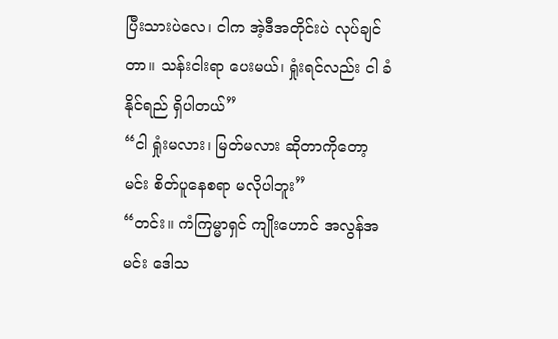ပြီးသားပဲလေ၊ ငါက အဲ့ဒီအတိုင်းပဲ လုပ်ချင်တာ။ သန်းငါးရာ ပေးမယ်၊ ရှုံးရင်လည်း ငါ ခံနိုင်ရည် ရှိပါတယ်”
“ငါ ရှုံးမလား၊ မြတ်မလား ဆိုတာကိုတော့ မင်း စိတ်ပူနေစရာ မလိုပါဘူး”
“တင်း။ ကံကြမ္မာရှင် ကျိုးဟောင် အလွန်အမင်း ဒေါသ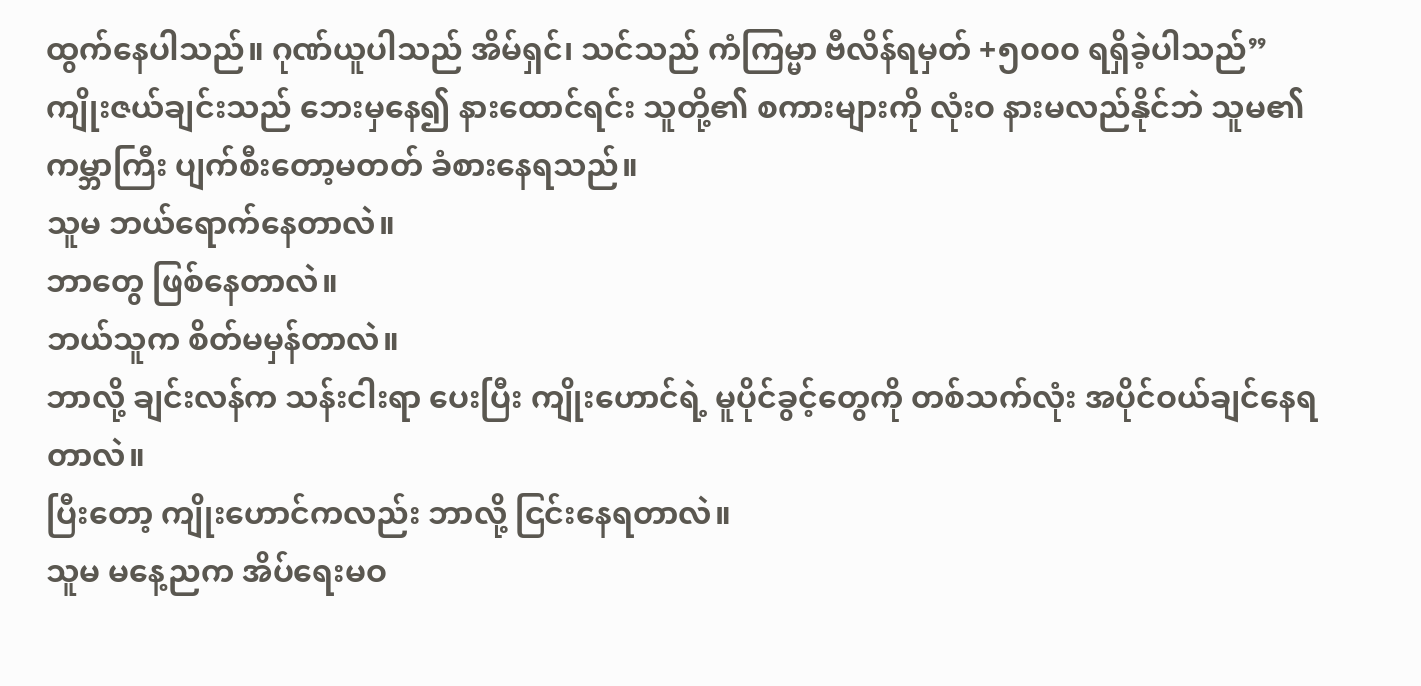ထွက်နေပါသည်။ ဂုဏ်ယူပါသည် အိမ်ရှင်၊ သင်သည် ကံကြမ္မာ ဗီလိန်ရမှတ် +၅၀၀၀ ရရှိခဲ့ပါသည်”
ကျိုးဇယ်ချင်းသည် ဘေးမှနေ၍ နားထောင်ရင်း သူတို့၏ စကားများကို လုံးဝ နားမလည်နိုင်ဘဲ သူမ၏ ကမ္ဘာကြီး ပျက်စီးတော့မတတ် ခံစားနေရသည်။
သူမ ဘယ်ရောက်နေတာလဲ။
ဘာတွေ ဖြစ်နေတာလဲ။
ဘယ်သူက စိတ်မမှန်တာလဲ။
ဘာလို့ ချင်းလန်က သန်းငါးရာ ပေးပြီး ကျိုးဟောင်ရဲ့ မူပိုင်ခွင့်တွေကို တစ်သက်လုံး အပိုင်ဝယ်ချင်နေရတာလဲ။
ပြီးတော့ ကျိုးဟောင်ကလည်း ဘာလို့ ငြင်းနေရတာလဲ။
သူမ မနေ့ညက အိပ်ရေးမဝ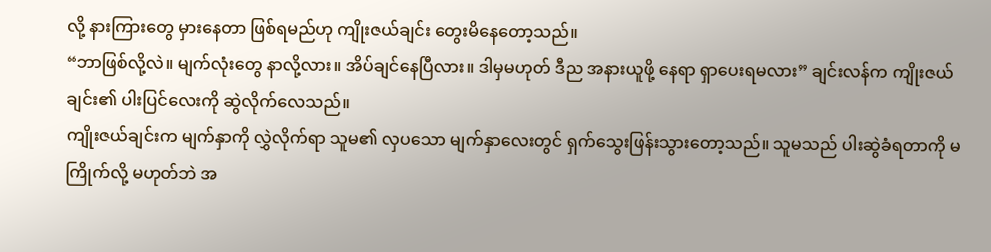လို့ နားကြားတွေ မှားနေတာ ဖြစ်ရမည်ဟု ကျိုးဇယ်ချင်း တွေးမိနေတော့သည်။
“ဘာဖြစ်လို့လဲ။ မျက်လုံးတွေ နာလို့လား။ အိပ်ချင်နေပြီလား။ ဒါမှမဟုတ် ဒီည အနားယူဖို့ နေရာ ရှာပေးရမလား” ချင်းလန်က ကျိုးဇယ်ချင်း၏ ပါးပြင်လေးကို ဆွဲလိုက်လေသည်။
ကျိုးဇယ်ချင်းက မျက်နှာကို လွှဲလိုက်ရာ သူမ၏ လှပသော မျက်နှာလေးတွင် ရှက်သွေးဖြန်းသွားတော့သည်။ သူမသည် ပါးဆွဲခံရတာကို မကြိုက်လို့ မဟုတ်ဘဲ အ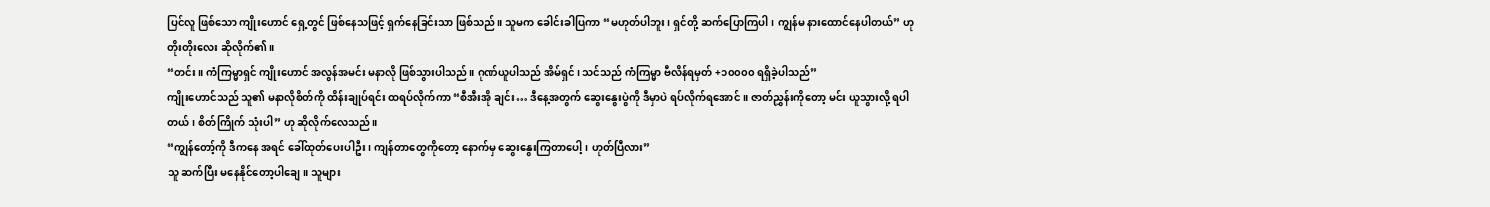ပြင်လူ ဖြစ်သော ကျိုးဟောင် ရှေ့တွင် ဖြစ်နေသဖြင့် ရှက်နေခြင်းသာ ဖြစ်သည်။ သူမက ခေါင်းခါပြကာ “မဟုတ်ပါဘူး၊ ရှင်တို့ ဆက်ပြောကြပါ၊ ကျွန်မ နားထောင်နေပါတယ်” ဟု တိုးတိုးလေး ဆိုလိုက်၏။
“တင်း။ ကံကြမ္မာရှင် ကျိုးဟောင် အလွန်အမင်း မနာလို ဖြစ်သွားပါသည်။ ဂုဏ်ယူပါသည် အိမ်ရှင်၊ သင်သည် ကံကြမ္မာ ဗီလိန်ရမှတ် +၁၀၀၀၀ ရရှိခဲ့ပါသည်”
ကျိုးဟောင်သည် သူ၏ မနာလိုစိတ်ကို ထိန်းချုပ်ရင်း ထရပ်လိုက်ကာ “စီအီးအို ချင်း… ဒီနေ့အတွက် ဆွေးနွေးပွဲကို ဒီမှာပဲ ရပ်လိုက်ရအောင်။ ဇာတ်ညွှန်းကိုတော့ မင်း ယူသွားလို့ ရပါတယ်၊ စိတ်ကြိုက် သုံးပါ” ဟု ဆိုလိုက်လေသည်။
“ကျွန်တော့်ကို ဒီကနေ အရင် ခေါ်ထုတ်ပေးပါဦး၊ ကျန်တာတွေကိုတော့ နောက်မှ ဆွေးနွေးကြတာပေါ့၊ ဟုတ်ပြီလား”
သူ ဆက်ပြီး မနေနိုင်တော့ပါချေ။ သူများ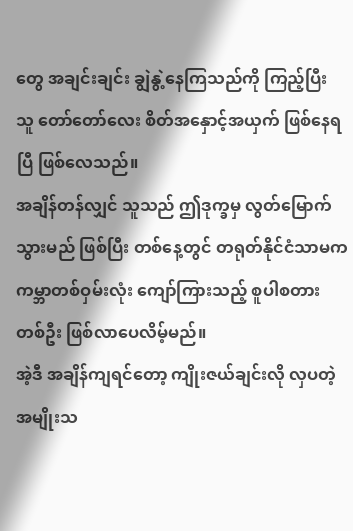တွေ အချင်းချင်း ချွဲနွဲ့နေကြသည်ကို ကြည့်ပြီး သူ တော်တော်လေး စိတ်အနှောင့်အယှက် ဖြစ်နေရပြီ ဖြစ်လေသည်။
အချိန်တန်လျှင် သူသည် ဤဒုက္ခမှ လွတ်မြောက်သွားမည် ဖြစ်ပြီး တစ်နေ့တွင် တရုတ်နိုင်ငံသာမက ကမ္ဘာတစ်ဝှမ်းလုံး ကျော်ကြားသည့် စူပါစတား တစ်ဦး ဖြစ်လာပေလိမ့်မည်။
အဲ့ဒီ အချိန်ကျရင်တော့ ကျိုးဇယ်ချင်းလို လှပတဲ့ အမျိုးသ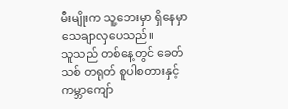မီးမျိုးက သူ့ဘေးမှာ ရှိနေမှာ သေချာလှပေသည်။
သူသည် တစ်နေ့တွင် ခေတ်သစ် တရုတ် စူပါစတားနှင့် ကမ္ဘာကျော်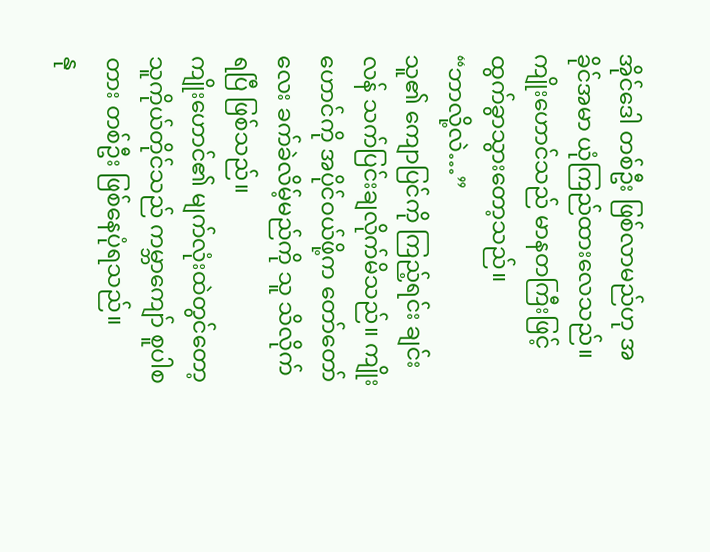အိုင်ဒေါ တစ်ဦး ဖြစ်လာမည်ဟု အခိုင်အမာ ယုံကြည်ထားလေသည်။
ကျိုးဟောင်သည် မာနတကြီးဖြင့် ထွက်ခွာသွားတော့သည်။
“ဘာလို့လဲ…”
သူ၏ ကျောပြင်ကို ကြည့်ရင်း ချင်းလန် သက်ပြင်းချလိုက်မိသည်။ ကျိုးဟောင်ကို အပိုင်ဝယ်ဖို့က တော်တော်လေး ခက်ခဲလိမ့်မည်ကို သူ သိလိုက်ရပြီ ဖြစ်သည်။
ကျိုးဟောင်၏ မျက်လုံးထဲတွင်တော့ သူကိုယ်တိုင်သည် ကမ္ဘာကျော် စူပါစတား တစ်ဦး ဖြစ်နေပုံရသည်။
နု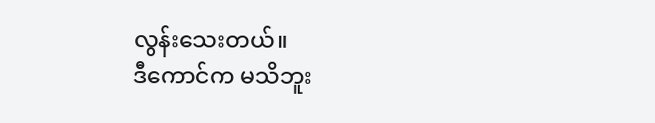လွန်းသေးတယ်။
ဒီကောင်က မသိဘူး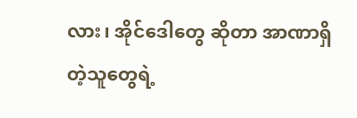လား၊ အိုင်ဒေါတွေ ဆိုတာ အာဏာရှိတဲ့သူတွေရဲ့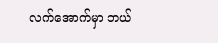လက်အောက်မှာ ဘယ်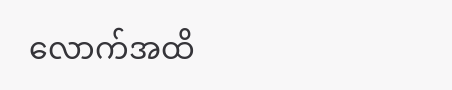လောက်အထိ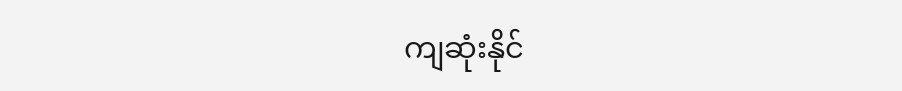ကျဆုံးနိုင်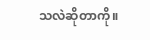သလဲဆိုတာကို။